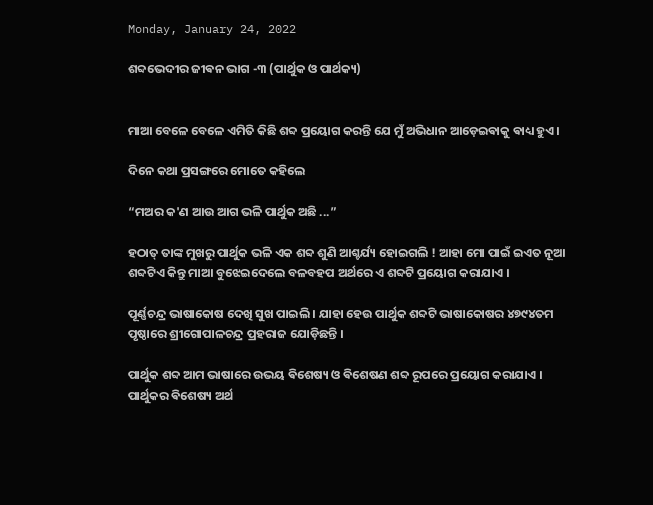Monday, January 24, 2022

ଶବ୍ଦଭେଦୀର ଜୀଵନ ଭାଗ -୩ (ପାର୍ଥୁକ ଓ ପାର୍ଥକ୍ୟ)


ମାଆ ବେଳେ ବେଳେ ଏମିତି କିଛି ଶବ୍ଦ ପ୍ରୟୋଗ କରନ୍ତି ଯେ ମୁଁ ଅଭିଧାନ ଆଡ଼େଇଵାକୁ ଵାଧ୍ୟ ହୁଏ ।

ଦିନେ କଥା ପ୍ରସଙ୍ଗରେ ମୋତେ କହିଲେ

“ମଅର କ'ଣ ଆଉ ଆଗ ଭଳି ପାର୍ଥୁକ ଅଛି ...”

ହଠାତ୍ ତାଙ୍କ ମୁଖରୁ ପାର୍ଥୁକ ଭଳି ଏକ ଶବ୍ଦ ଶୁଣି ଆଶ୍ଚର୍ଯ୍ୟ ହୋଇଗଲି ! ଆହା ମୋ ପାଇଁ ଇଏତ ନୂଆ ଶବ୍ଦଟିଏ କିନ୍ତୁ ମାଆ ବୁଝେଇଦେଲେ ବଳବହପ ଅର୍ଥରେ ଏ ଶବ୍ଦଟି ପ୍ରୟୋଗ କରାଯାଏ ।

ପୂର୍ଣ୍ଣଚନ୍ଦ୍ର ଭାଷାକୋଷ ଦେଖି ସୁଖ ପାଇଲି । ଯାହା ହେଉ ପାର୍ଥୁକ ଶବ୍ଦଟି ଭାଷାକୋଷର ୪୭୯୪ତମ ପୃଷ୍ଠାରେ ଶ୍ରୀଗୋପାଳଚନ୍ଦ୍ର ପ୍ରହରାଜ ଯୋଡ଼ିଛନ୍ତି ।

ପାର୍ଥୁକ ଶବ୍ଦ ଆମ ଭାଷାରେ ଉଭୟ ଵିଶେଷ୍ୟ ଓ ଵିଶେଷଣ ଶବ୍ଦ ରୂପରେ ପ୍ରୟୋଗ କରାଯାଏ ।
ପାର୍ଥୁକର ଵିଶେଷ୍ୟ ଅର୍ଥ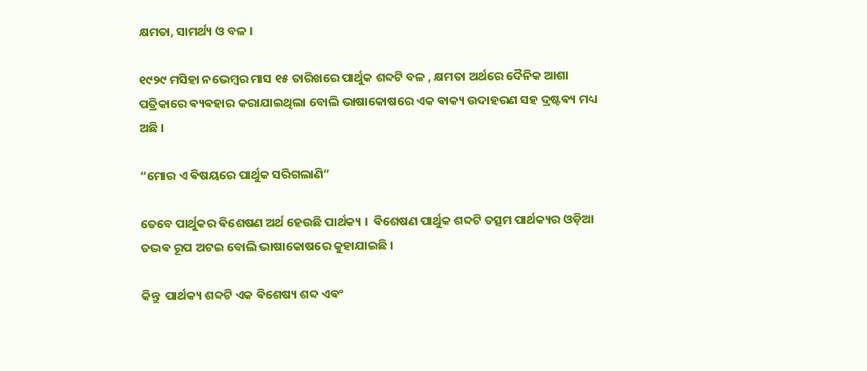କ୍ଷମତା, ସାମର୍ଥ୍ୟ ଓ ବଳ ।

୧୯୨୯ ମସିହା ନଭେମ୍ବର ମାସ ୧୫ ତାରିଖରେ ପାର୍ଥୁକ ଶବ୍ଦଟି ବଳ , କ୍ଷମତା ଅର୍ଥରେ ଦୈନିକ ଆଶା ପତ୍ରିକାରେ ଵ୍ୟଵହାର କରାଯାଇଥିଲା ବୋଲି ଭାଷାକୋଷରେ ଏକ ଵାକ୍ୟ ଉଦାହରଣ ସହ ଦ୍ରଷ୍ଟଵ୍ୟ ମଧ୍ୟ ଅଛି ।

“ମୋର ଏ ଵିଷୟରେ ପାର୍ଥୁକ ସରିଗଲାଣି”

ତେବେ ପାର୍ଥୁକର ଵିଶେଷଣ ଅର୍ଥ ହେଉଛି ପାର୍ଥକ୍ୟ ।  ଵିଶେଷଣ ପାର୍ଥୁକ ଶବ୍ଦଟି ତତ୍ସମ ପାର୍ଥକ୍ୟର ଓଡ଼ିଆ ତଦ୍ଭଵ ରୂପ ଅଟଇ ବୋଲି ଭାଷାକୋଷରେ କୁହାଯାଇଛି ।

କିନ୍ତୁ  ପାର୍ଥକ୍ୟ ଶବ୍ଦଟି ଏକ ଵିଶେଷ୍ୟ ଶବ୍ଦ ଏଵଂ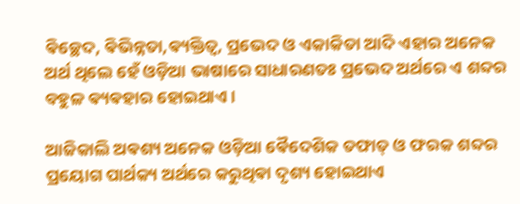ଵିଚ୍ଛେଦ, ଵିଭିନ୍ନତା,ଵ୍ୟକ୍ତିତ୍ବ, ପ୍ରଭେଦ ଓ ଏକାକିତା ଆଦି ଏହାର ଅନେକ ଅର୍ଥ ଥିଲେ ହେଁ ଓଡ଼ିଆ ଭାଷାରେ ସାଧାରଣତଃ ପ୍ରଭେଦ ଅର୍ଥରେ ଏ ଶବ୍ଦର ବହୁଳ ଵ୍ୟଵହାର ହୋଇଥାଏ ।

ଆଜିକାଲି ଅଵଶ୍ୟ ଅନେକ ଓଡ଼ିଆ ଵୈଦେଶିକ ତଫାତ୍ ଓ ଫରକ ଶବ୍ଦର ପ୍ରୟୋଗ ପାର୍ଥକ୍ୟ ଅର୍ଥରେ କରୁଥିଵା ଦୃଶ୍ୟ ହୋଇଥାଏ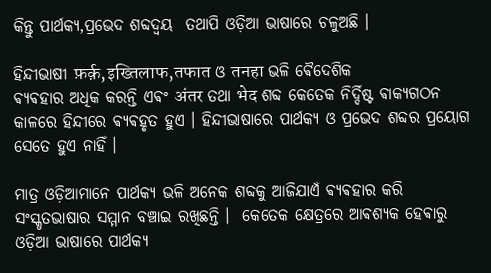କିନ୍ତୁ ପାର୍ଥକ୍ୟ,ପ୍ରଭେଦ ଶବ୍ଦଦ୍ଵୟ  ତଥାପି ଓଡ଼ିଆ ଭାଷାରେ ଚଳୁଅଛି ।

ହିନ୍ଦୀଭାଷୀ फ़र्क़,इख्तिलाफ,तफात ଓ तनहा ଭଳି ଵୈଦେଶିକ
ଵ୍ୟଵହାର ଅଧିକ କରନ୍ତି ଏଵଂ अंतर ତଥା भेद ଶବ୍ଦ କେତେକ ନିର୍ଦ୍ଦିଷ୍ଟ ଵାକ୍ଯଗଠନ କାଳରେ ହିନ୍ଦୀରେ ଵ୍ୟଵହୃତ ହୁଏ । ହିନ୍ଦୀଭାଷାରେ ପାର୍ଥକ୍ୟ ଓ ପ୍ରଭେଦ ଶବ୍ଦର ପ୍ରୟୋଗ ସେତେ ହୁଏ ନାହିଁ ।

ମାତ୍ର ଓଡ଼ିଆମାନେ ପାର୍ଥକ୍ୟ ଭଳି ଅନେକ ଶବ୍ଦକୁ ଆଜିଯାଏଁ ଵ୍ୟଵହାର କରି  ସଂସ୍କୃତଭାଷାର ସମ୍ମାନ ବଞ୍ଚାଇ ରଖିଛନ୍ତି ।  କେତେକ କ୍ଷେତ୍ରରେ ଆଵଶ୍ୟକ ହେଵାରୁ ଓଡ଼ିଆ ଭାଷାରେ ପାର୍ଥକ୍ୟ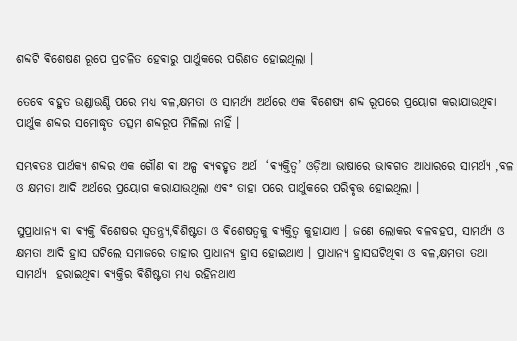ଶବ୍ଦଟି ଵିଶେଷଣ ରୂପେ ପ୍ରଚଳିତ ହେଵାରୁ ପାର୍ଥୁକରେ ପରିଣତ ହୋଇଥିଲା ।

ତେବେ ବହୁତ ଉଣ୍ଡାଉଣ୍ଡି ପରେ ମଧ୍ୟ ବଳ,କ୍ଷମତା ଓ ସାମର୍ଥ୍ୟ ଅର୍ଥରେ ଏକ ଵିଶେଷ୍ୟ ଶବ୍ଦ ରୂପରେ ପ୍ରୟୋଗ କରାଯାଉଥିଵା ପାର୍ଥୁକ ଶବ୍ଦର ସମୋଦ୍ଧୃତ ତତ୍ସମ ଶବ୍ଦରୂପ ମିଳିଲା ନାହିଁ ।‌

ସମ୍ଭଵତଃ ପାର୍ଥକ୍ୟ ଶବ୍ଦର ଏକ ଗୌଣ ଵା ଅଳ୍ପ ଵ୍ୟଵହୃତ ଅର୍ଥ  ‘ଵ୍ୟକ୍ତିତ୍ଵ’ ଓଡ଼ିଆ ଭାଷାରେ ଭାଵଗତ ଆଧାରରେ ସାମର୍ଥ୍ୟ ,ବଳ ଓ କ୍ଷମତା ଆଦି ଅର୍ଥରେ ପ୍ରୟୋଗ କରାଯାଉଥିଲା ଏଵଂ ତାହା ପରେ ପାର୍ଥୁକରେ ପରିଵୃତ୍ତ ହୋଇଥିଲା ।

ସୁପ୍ରାଧାନ୍ଯ ଵା ଵ୍ୟକ୍ତି ଵିଶେଷର ସ୍ବତନ୍ତ୍ର୍ୟ,ଵିଶିଷ୍ଟତା ଓ ଵିଶେଷତ୍ବକୁ ଵ୍ୟକ୍ତିତ୍ଵ କୁହାଯାଏ । ଜଣେ ଲୋକର ବଳବହପ, ସାମର୍ଥ୍ୟ ଓ କ୍ଷମତା ଆଦି ହ୍ରାସ ଘଟିଲେ ସମାଜରେ ତାହାର ପ୍ରାଧାନ୍ୟ ହ୍ରାସ ହୋଇଥାଏ । ପ୍ରାଧାନ୍ୟ ହ୍ରାସଘଟିଥିଵା ଓ ବଳ,କ୍ଷମତା ତଥା ସାମର୍ଥ୍ୟ  ହରାଇଥିଵା ଵ୍ୟକ୍ତିର ଵିଶିଷ୍ଟତା ମଧ୍ୟ ରହିନଥାଏ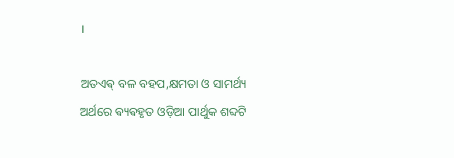।

ଅତଏଵ୍ ବଳ ବହପ,କ୍ଷମତା ଓ ସାମର୍ଥ୍ୟ ଅର୍ଥରେ ଵ୍ୟଵହୃତ ଓଡ଼ିଆ ପାର୍ଥୁକ ଶବ୍ଦଟି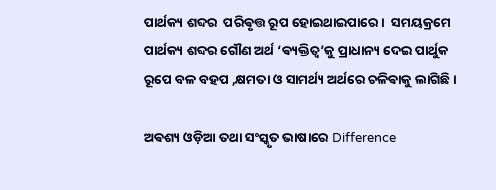ପାର୍ଥକ୍ୟ ଶବ୍ଦର  ପରିଵୃତ୍ତ ରୂପ ହୋଇଥାଇପାରେ ।  ସମୟକ୍ରମେ ପାର୍ଥକ୍ୟ ଶବ୍ଦର ଗୌଣ ଅର୍ଥ ‘ଵ୍ୟକ୍ତିତ୍ଵ’କୁ ପ୍ରାଧାନ୍ୟ ଦେଇ ପାର୍ଥୁକ ରୂପେ ବଳ ବହପ ,କ୍ଷମତା ଓ ସାମର୍ଥ୍ୟ ଅର୍ଥରେ ଚଳିଵାକୁ ଲାଗିଛି ।

ଅଵଶ୍ୟ ଓଡ଼ିଆ ତଥା ସଂସ୍କୃତ ଭାଷାରେ Difference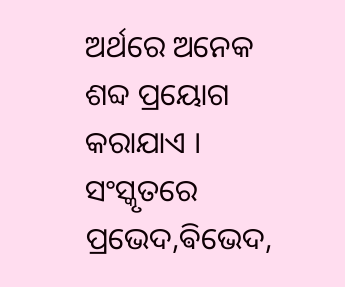ଅର୍ଥରେ ଅନେକ ଶବ୍ଦ ପ୍ରୟୋଗ କରାଯାଏ । ସଂସ୍କୃତରେ ପ୍ରଭେଦ,ଵିଭେଦ,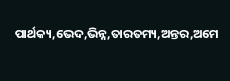ପାର୍ଥକ୍ୟ,ଭେଦ,ଭିନ୍ନ,ତାରତମ୍ୟ,ଅନ୍ତର,ଅମେ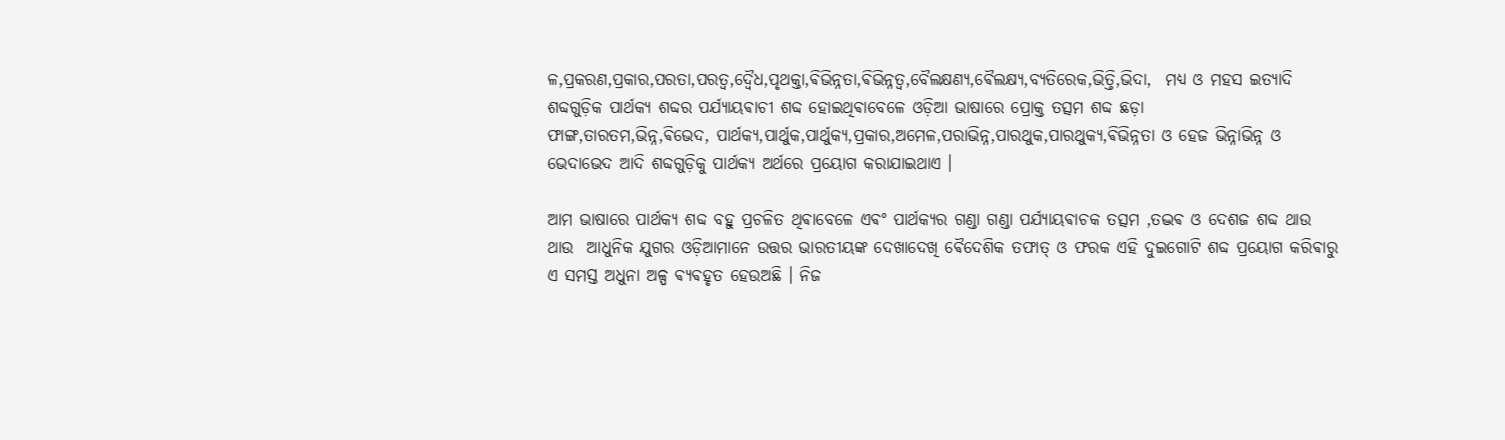ଳ,ପ୍ରକରଣ,ପ୍ରକାର,ପରତା,ପରତ୍ଵ,ଦ୍ଵୈଧ,ପୃଥକ୍ତା,ଵିଭିନ୍ନତା,ଵିଭିନ୍ନତ୍ଵ,ବୈଲକ୍ଷଣ୍ୟ,ଵୈଲକ୍ଷ୍ୟ,ବ୍ୟତିରେକ,ଭିତ୍ତି,ଭିଦା,  ମଧ୍ୟ ଓ ମହସ ଇତ୍ୟାଦି ଶବ୍ଦଗୁଡ଼ିକ ପାର୍ଥକ୍ୟ ଶବ୍ଦର ପର୍ଯ୍ୟାୟଵାଚୀ ଶବ୍ଦ ହୋଇଥିଵାବେଳେ ଓଡ଼ିଆ ଭାଷାରେ ପ୍ରୋକ୍ତ ତତ୍ସମ ଶବ୍ଦ ଛଡ଼ା
ଫାଙ୍ଗ,ତାରତମ,ଭିନ୍ନ,ଵିଭେଦ, ପାର୍ଥକ୍ୟ,ପାର୍ଥୁକ,ପାର୍ଥୁକ୍ୟ,ପ୍ରକାର,ଅମେଳ,ପରାଭିନ୍ନ,ପାରଥୁକ,ପାରଥୁକ୍ୟ,ଵିଭିନ୍ନତା ଓ ହେଜ ଭିନ୍ନାଭିନ୍ନ ଓ ଭେଦାଭେଦ ଆଦି ଶବ୍ଦଗୁଡ଼ିକୁ ପାର୍ଥକ୍ୟ ଅର୍ଥରେ ପ୍ରୟୋଗ କରାଯାଇଥାଏ ।

ଆମ ଭାଷାରେ ପାର୍ଥକ୍ୟ ଶବ୍ଦ ବହୁ ପ୍ରଚଳିତ ଥିଵାବେଳେ ଏଵଂ ପାର୍ଥକ୍ୟର ଗଣ୍ଡା ଗଣ୍ଡା ପର୍ଯ୍ୟାୟଵାଚକ ତତ୍ସମ ,ତଦ୍ଭଵ ଓ ଦେଶଜ ଶବ୍ଦ ଥାଉ ଥାଉ  ଆଧୁନିକ ଯୁଗର ଓଡ଼ିଆମାନେ ଉତ୍ତର ଭାରତୀୟଙ୍କ ଦେଖାଦେଖି ଵୈଦେଶିକ ତଫାତ୍ ଓ ଫରକ ଏହି ଦୁଇଗୋଟି ଶବ୍ଦ ପ୍ରୟୋଗ କରିଵାରୁ ଏ ସମସ୍ତ ଅଧୁନା ଅଳ୍ପ ଵ୍ୟଵହୃତ ହେଉଅଛି । ନିଜ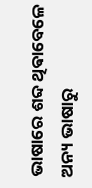ଭାଷାରେ ଶବ୍ଦ ଥିଵାବେଳେ ଅନ୍ୟ ଭାଷାରୁ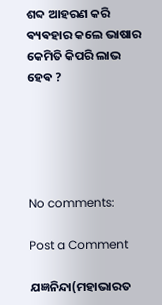ଶବ୍ଦ ଆହରଣ କରି ଵ୍ୟଵହାର କଲେ ଭାଷାର କେମିତି କିପରି ଲାଭ ହେଵ ?





No comments:

Post a Comment

ଯଜ୍ଞନିନ୍ଦା(ମହାଭାରତ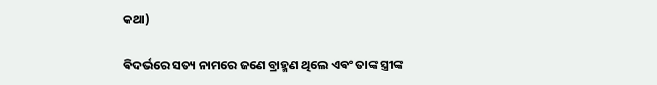କଥା)

ଵିଦର୍ଭରେ ସତ୍ୟ ନାମରେ ଜଣେ ବ୍ରାହ୍ମଣ ଥିଲେ ଏଵଂ ତାଙ୍କ ସ୍ତ୍ରୀଙ୍କ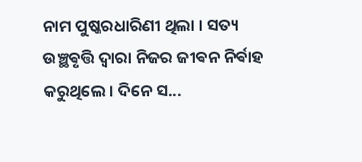ନାମ ପୁଷ୍କରଧାରିଣୀ ଥିଲା । ସତ୍ୟ ଉଞ୍ଛଵୃତ୍ତି ଦ୍ଵାରା ନିଜର ଜୀଵନ ନିର୍ଵାହ କରୁଥିଲେ ‌। ଦିନେ ସ...